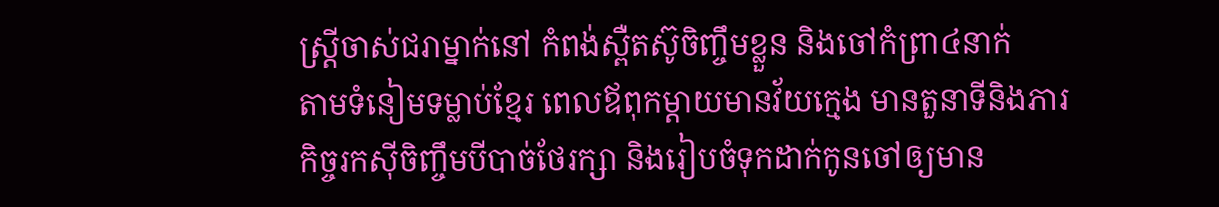ស្ត្រីចាស់ជរាម្នាក់នៅ កំពង់ស្ពឺតស៊ូចិញ្ចឹមខ្លួន និងចៅកំព្រា៤នាក់
តាមទំនៀមទម្លាប់ខ្មែរ ពេលឪពុកម្ដាយមានវ័យក្មេង មានតួនាទីនិងភារកិច្ចរកស៊ីចិញ្ចឹមបីបាច់ថែរក្សា និងរៀបចំទុកដាក់កូនចៅឲ្យមាន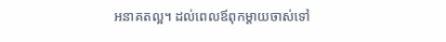អនាគតល្អ។ ដល់ពេលឪពុកម្ដាយចាស់ទៅ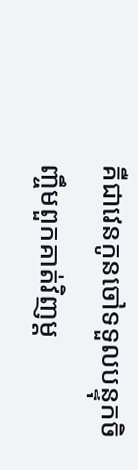គឺជាវេនកូនចៅទទួលបន្ទុកចិញ្ចឹមពួកគាត់វិញម្ដ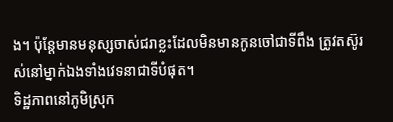ង។ ប៉ុន្តែមានមនុស្សចាស់ជរាខ្លះដែលមិនមានកូនចៅជាទីពឹង ត្រូវតស៊ូរស់នៅម្នាក់ឯងទាំងវេទនាជាទីបំផុត។
ទិដ្ឋភាពនៅភូមិស្រុក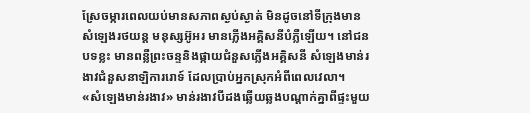ស្រែចម្ការពេលយប់មានសភាពស្ងប់ស្ងាត់ មិនដូចនៅទីក្រុងមានសំឡេងរថយន្ត មនុស្សអ៊ូអរ មានភ្លើងអគ្គិសនីបំភ្លឺឡើយ។ នៅជនបទខ្លះ មានពន្លឺព្រះចន្ទនិងផ្កាយជំនួសភ្លើងអគ្គិសនី សំឡេងមាន់រងាវជំនួសនាឡិការរោទ៍ ដែលប្រាប់អ្នកស្រុកអំពីពេលវេលា។
«សំឡេងមាន់រងាវ» មាន់រងាវបីដងឆ្លើយឆ្លងបណ្ដាក់គ្នាពីផ្ទះមួយ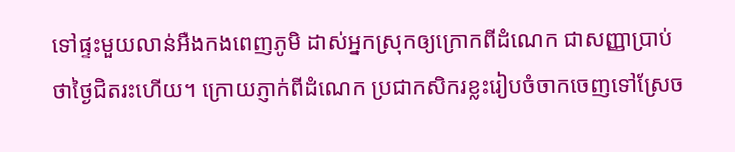ទៅផ្ទះមួយលាន់អឺងកងពេញភូមិ ដាស់អ្នកស្រុកឲ្យក្រោកពីដំណេក ជាសញ្ញាប្រាប់ថាថ្ងៃជិតរះហើយ។ ក្រោយភ្ញាក់ពីដំណេក ប្រជាកសិករខ្លះរៀបចំចាកចេញទៅស្រែច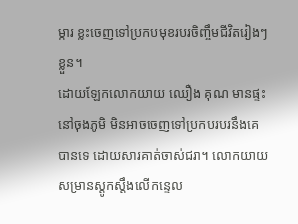ម្ការ ខ្លះចេញទៅប្រកបមុខរបរចិញ្ចឹមជីវិតរៀងៗខ្លួន។
ដោយឡែកលោកយាយ ឈឿង គុណ មានផ្ទះនៅចុងភូមិ មិនអាចចេញទៅប្រកបរបរនឹងគេបានទេ ដោយសារគាត់ចាស់ជរា។ លោកយាយសម្រានស្ដូកស្ដឹងលើកន្ទេល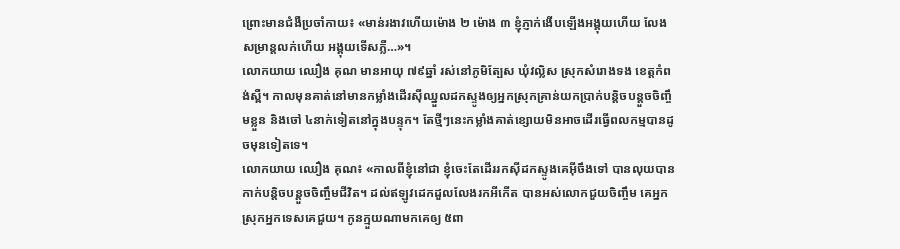ព្រោះមានជំងឺប្រចាំកាយ៖ «មាន់រងាវហើយម៉ោង ២ ម៉ោង ៣ ខ្ញុំភ្ញាក់ងើបឡើងអង្គុយហើយ លែងសម្រាន្តលក់ហើយ អង្គុយទើសភ្លឺ…»។
លោកយាយ ឈឿង គុណ មានអាយុ ៧៩ឆ្នាំ រស់នៅភូមិត្បែស ឃុំវល្លិស ស្រុកសំរោងទង ខេត្តកំពង់ស្ពឺ។ កាលមុនគាត់នៅមានកម្លាំងដើរស៊ីឈ្នួលដកស្ទូងឲ្យអ្នកស្រុកគ្រាន់យកប្រាក់បន្ដិចបន្តួចចិញ្ចឹមខ្លួន និងចៅ ៤នាក់ទៀតនៅក្នុងបន្ទុក។ តែថ្មីៗនេះកម្លាំងគាត់ខ្សោយមិនអាចដើរធ្វើពលកម្មបានដូចមុនទៀតទេ។
លោកយាយ ឈឿង គុណ៖ «កាលពីខ្ញុំនៅជា ខ្ញុំចេះតែដើររកស៊ីដកស្ទូងគេអ៊ីចឹងទៅ បានលុយបានកាក់បន្តិចបន្តួចចិញ្ចឹមជីវិត។ ដល់ឥឡូវដេកដួលលែងរកអីកើត បានអស់លោកជួយចិញ្ចឹម គេអ្នកស្រុកអ្នកទេសគេជួយ។ កូនក្មួយណាមកគេឲ្យ ៥ពា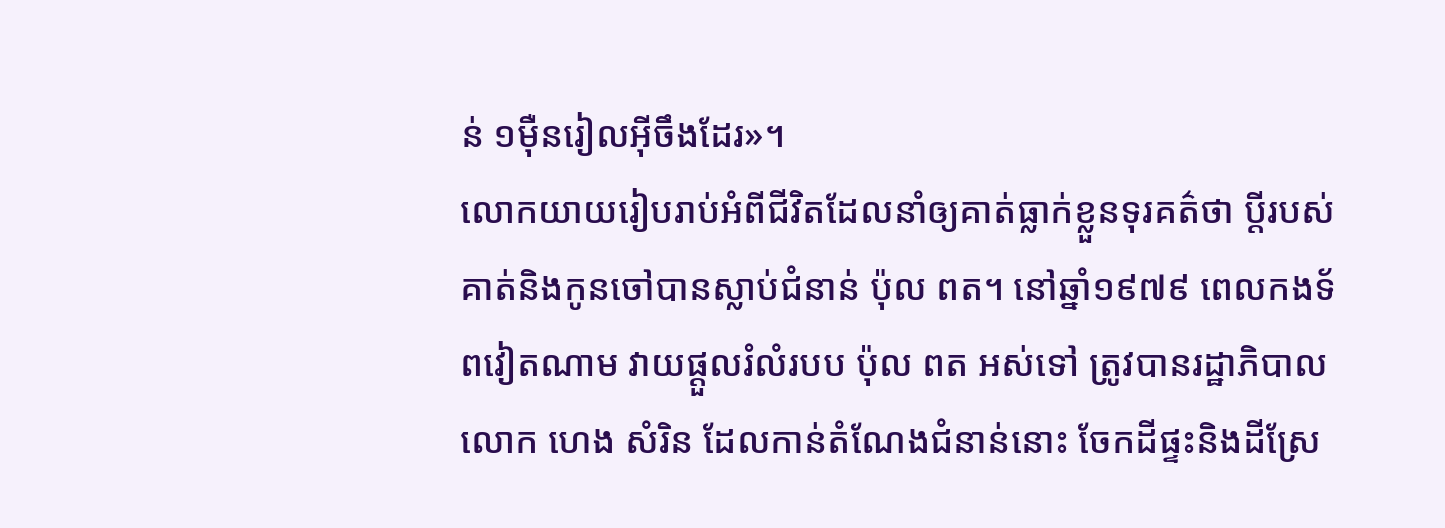ន់ ១ម៉ឺនរៀលអ៊ីចឹងដែរ»។
លោកយាយរៀបរាប់អំពីជីវិតដែលនាំឲ្យគាត់ធ្លាក់ខ្លួនទុរគត៌ថា ប្ដីរបស់គាត់និងកូនចៅបានស្លាប់ជំនាន់ ប៉ុល ពត។ នៅឆ្នាំ១៩៧៩ ពេលកងទ័ពវៀតណាម វាយផ្ដួលរំលំរបប ប៉ុល ពត អស់ទៅ ត្រូវបានរដ្ឋាភិបាលលោក ហេង សំរិន ដែលកាន់តំណែងជំនាន់នោះ ចែកដីផ្ទះនិងដីស្រែ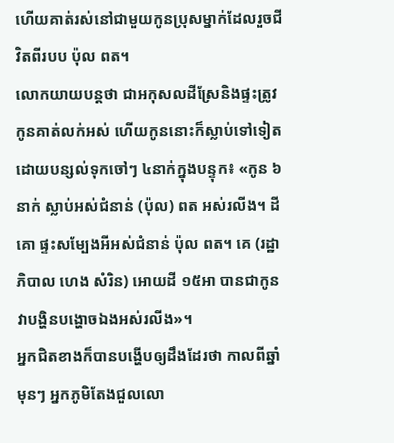ហើយគាត់រស់នៅជាមួយកូនប្រុសម្នាក់ដែលរួចជីវិតពីរបប ប៉ុល ពត។
លោកយាយបន្តថា ជាអកុសលដីស្រែនិងផ្ទះត្រូវកូនគាត់លក់អស់ ហើយកូននោះក៏ស្លាប់ទៅទៀត ដោយបន្សល់ទុកចៅៗ ៤នាក់ក្នុងបន្ទុក៖ «កូន ៦នាក់ ស្លាប់អស់ជំនាន់ (ប៉ុល) ពត អស់រលីង។ ដី គោ ផ្ទះសម្បែងអីអស់ជំនាន់ ប៉ុល ពត។ គេ (រដ្ឋាភិបាល ហេង សំរិន) អោយដី ១៥អា បានជាកូនវាបង្ហិនបង្ហោចឯងអស់រលីង»។
អ្នកជិតខាងក៏បានបង្ហើបឲ្យដឹងដែរថា កាលពីឆ្នាំមុនៗ អ្នកភូមិតែងជួលលោ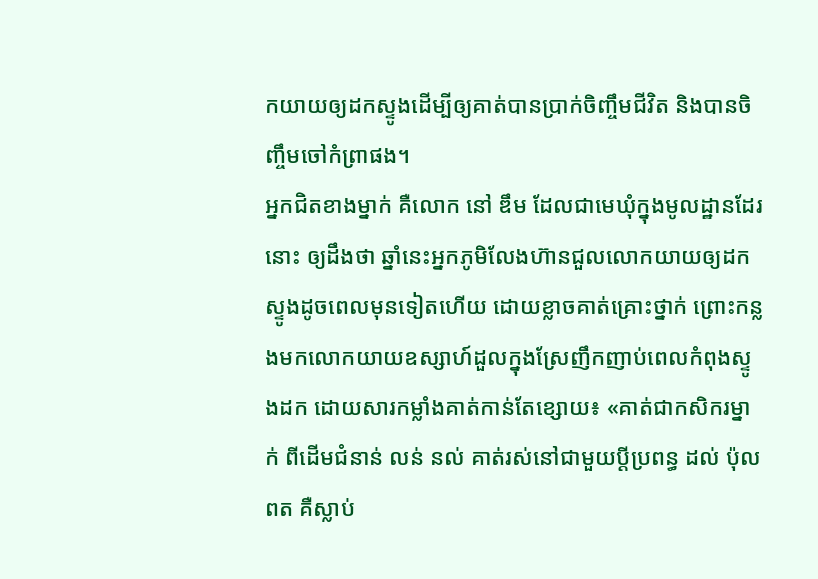កយាយឲ្យដកស្ទូងដើម្បីឲ្យគាត់បានប្រាក់ចិញ្ចឹមជីវិត និងបានចិញ្ចឹមចៅកំព្រាផង។
អ្នកជិតខាងម្នាក់ គឺលោក នៅ ឌឹម ដែលជាមេឃុំក្នុងមូលដ្ឋានដែរនោះ ឲ្យដឹងថា ឆ្នាំនេះអ្នកភូមិលែងហ៊ានជួលលោកយាយឲ្យដកស្ទូងដូចពេលមុនទៀតហើយ ដោយខ្លាចគាត់គ្រោះថ្នាក់ ព្រោះកន្លងមកលោកយាយឧស្សាហ៍ដួលក្នុងស្រែញឹកញាប់ពេលកំពុងស្ទូងដក ដោយសារកម្លាំងគាត់កាន់តែខ្សោយ៖ «គាត់ជាកសិករម្នាក់ ពីដើមជំនាន់ លន់ នល់ គាត់រស់នៅជាមួយប្ដីប្រពន្ធ ដល់ ប៉ុល ពត គឺស្លាប់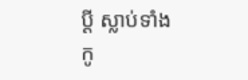ប្ដី ស្លាប់ទាំងកូ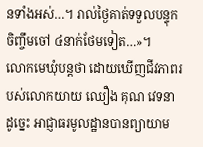នទាំងអស់…។ រាល់ថ្ងៃគាត់ទទួលបន្ទុកចិញ្ចឹមចៅ ៤នាក់ថែមទៀត…»។
លោកមេឃុំបន្តថា ដោយឃើញជីវភាពរបស់លោកយាយ ឈឿង គុណ វេទនាដូច្នេះ អាជ្ញាធរមូលដ្ឋានបានព្យាយាម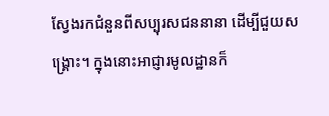ស្វែងរកជំនួនពីសប្បុរសជននានា ដើម្បីជួយសង្គ្រោះ។ ក្នុងនោះអាជ្ញារមូលដ្ឋានក៏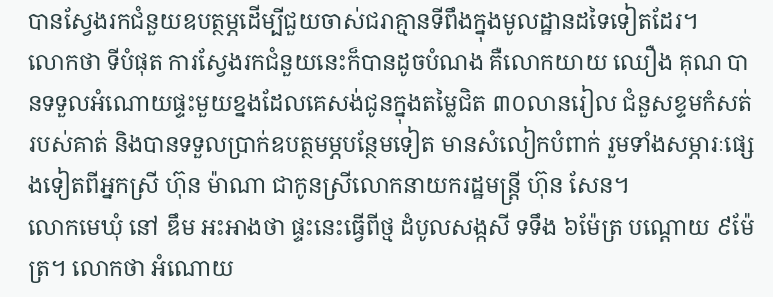បានស្វែងរកជំនួយឧបត្ថម្ភដើម្បីជួយចាស់ជរាគ្មានទីពឹងក្នុងមូលដ្ឋានដទៃទៀតដែរ។
លោកថា ទីបំផុត ការស្វែងរកជំនួយនេះក៏បានដូចបំណង គឺលោកយាយ ឈឿង គុណ បានទទួលអំណោយផ្ទះមួយខ្នងដែលគេសង់ជូនក្នុងតម្លៃជិត ៣០លានរៀល ជំនួសខ្ទមកំសត់របស់គាត់ និងបានទទួលប្រាក់ឧបត្ថមម្ភបន្ថែមទៀត មានសំលៀកបំពាក់ រួមទាំងសម្ភារៈផ្សេងទៀតពីអ្នកស្រី ហ៊ុន ម៉ាណា ជាកូនស្រីលោកនាយករដ្ឋមន្ត្រី ហ៊ុន សែន។
លោកមេឃុំ នៅ ឌឹម អះអាងថា ផ្ទះនេះធ្វើពីថ្ម ដំបូលសង្កសី ទទឹង ៦ម៉ែត្រ បណ្ដោយ ៩ម៉ែត្រ។ លោកថា អំណោយ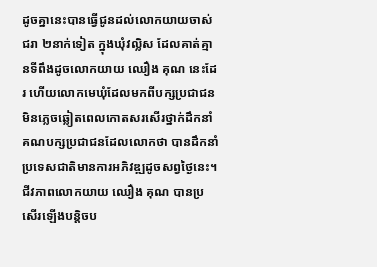ដូចគ្នានេះបានធ្វើជូនដល់លោកយាយចាស់ជរា ២នាក់ទៀត ក្នុងឃុំវល្លិស ដែលគាត់គ្មានទីពឹងដូចលោកយាយ ឈឿង គុណ នេះដែរ ហើយលោកមេឃុំដែលមកពីបក្សប្រជាជន មិនភ្លេចឆ្លៀតពេលកោតសរសើរថ្នាក់ដឹកនាំគណបក្សប្រជាជនដែលលោកថា បានដឹកនាំប្រទេសជាតិមានការអភិវឌ្ឍដូចសព្វថ្ងៃនេះ។
ជីវភាពលោកយាយ ឈឿង គុណ បានប្រសើរឡើងបន្ដិចប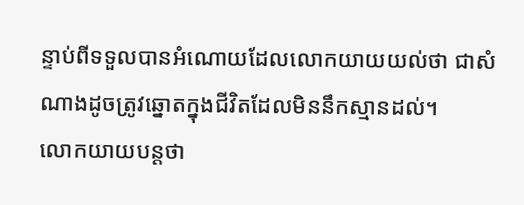ន្ទាប់ពីទទួលបានអំណោយដែលលោកយាយយល់ថា ជាសំណាងដូចត្រូវឆ្នោតក្នុងជីវិតដែលមិននឹកស្មានដល់។
លោកយាយបន្តថា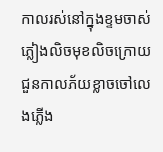កាលរស់នៅក្នុងខ្ទមចាស់ ភ្លៀងលិចមុខលិចក្រោយ ជួនកាលភ័យខ្លាចចៅលេងភ្លើង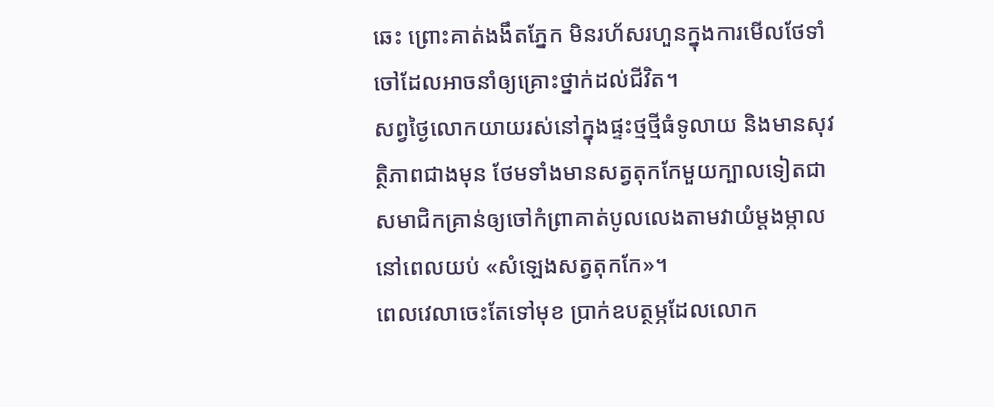ឆេះ ព្រោះគាត់ងងឹតភ្នែក មិនរហ័សរហួនក្នុងការមើលថែទាំចៅដែលអាចនាំឲ្យគ្រោះថ្នាក់ដល់ជីវិត។
សព្វថ្ងៃលោកយាយរស់នៅក្នុងផ្ទះថ្មថ្មីធំទូលាយ និងមានសុវត្ថិភាពជាងមុន ថែមទាំងមានសត្វតុកកែមួយក្បាលទៀតជាសមាជិកគ្រាន់ឲ្យចៅកំព្រាគាត់បូលលេងតាមវាយំម្ដងម្កាលនៅពេលយប់ «សំឡេងសត្វតុកកែ»។
ពេលវេលាចេះតែទៅមុខ ប្រាក់ឧបត្ថម្ភដែលលោក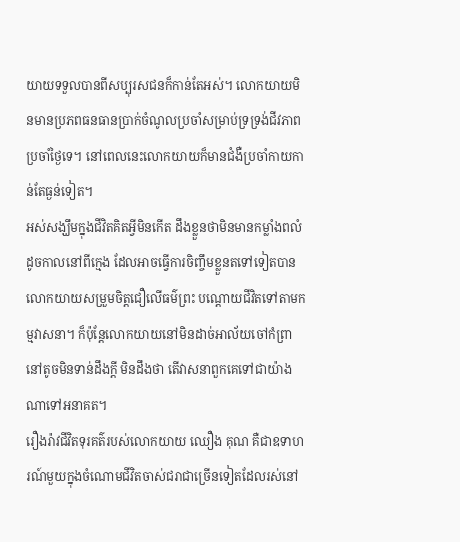យាយទទួលបានពីសប្បុរសជនក៏កាន់តែអស់។ លោកយាយមិនមានប្រភពធនធានប្រាក់ចំណូលប្រចាំសម្រាប់ទ្រទ្រង់ជីវភាពប្រចាំថ្ងៃទេ។ នៅពេលនេះលោកយាយក៏មានជំងឺប្រចាំកាយកាន់តែធ្ងន់ទៀត។
អស់សង្ឃឹមក្នុងជីវិតគិតអ្វីមិនកើត ដឹងខ្លួនថាមិនមានកម្លាំងពលំដូចកាលនៅពីក្មេង ដែលអាចធ្វើការចិញ្ចឹមខ្លួនតទៅទៀតបាន លោកយាយសម្រួមចិត្តជឿលើធម៌ព្រះ បណ្ដោយជីវិតទៅតាមកម្មវាសនា។ ក៏ប៉ុន្តែលោកយាយនៅមិនដាច់អាល័យចៅកំព្រានៅតូចមិនទាន់ដឹងក្ដី មិនដឹងថា តើវាសនាពួកគេទៅជាយ៉ាងណាទៅអនាគត។
រឿងរ៉ាវជីវិតទុរគត៌របស់លោកយាយ ឈឿង គុណ គឺជាឧទាហរណ៍មួយក្នុងចំណោមជីវិតចាស់ជរាជាច្រើនទៀតដែលរស់នៅ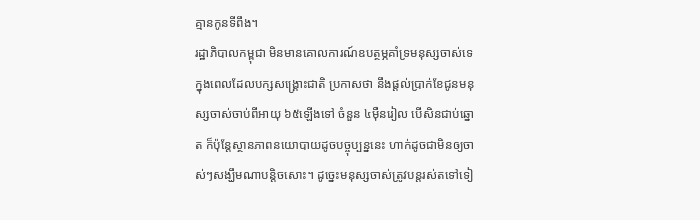គ្មានកូនទីពឹង។
រដ្ឋាភិបាលកម្ពុជា មិនមានគោលការណ៍ឧបត្ថម្ភគាំទ្រមនុស្សចាស់ទេ ក្នុងពេលដែលបក្សសង្គ្រោះជាតិ ប្រកាសថា នឹងផ្ដល់ប្រាក់ខែជូនមនុស្សចាស់ចាប់ពីអាយុ ៦៥ឡើងទៅ ចំនួន ៤ម៉ឺនរៀល បើសិនជាប់ឆ្នោត ក៏ប៉ុន្តែស្ថានភាពនយោបាយដូចបច្ចុប្បន្ននេះ ហាក់ដូចជាមិនឲ្យចាស់ៗសង្ឃឹមណាបន្តិចសោះ។ ដូច្នេះមនុស្សចាស់ត្រូវបន្តរស់តទៅទៀ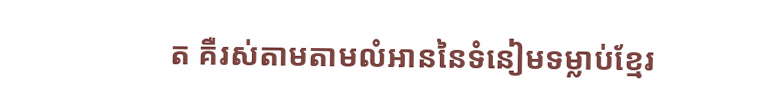ត គឺរស់តាមតាមលំអាននៃទំនៀមទម្លាប់ខ្មែរ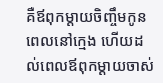គឺឪពុកម្ដាយចិញ្ចឹមកូនពេលនៅក្មេង ហើយដល់ពេលឪពុកម្ដាយចាស់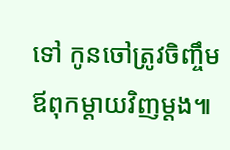ទៅ កូនចៅត្រូវចិញ្ចឹមឪពុកម្ដាយវិញម្ដង៕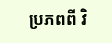ប្រភពពី វិ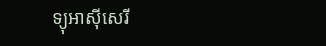ទ្យុអាស៊ីសេរី